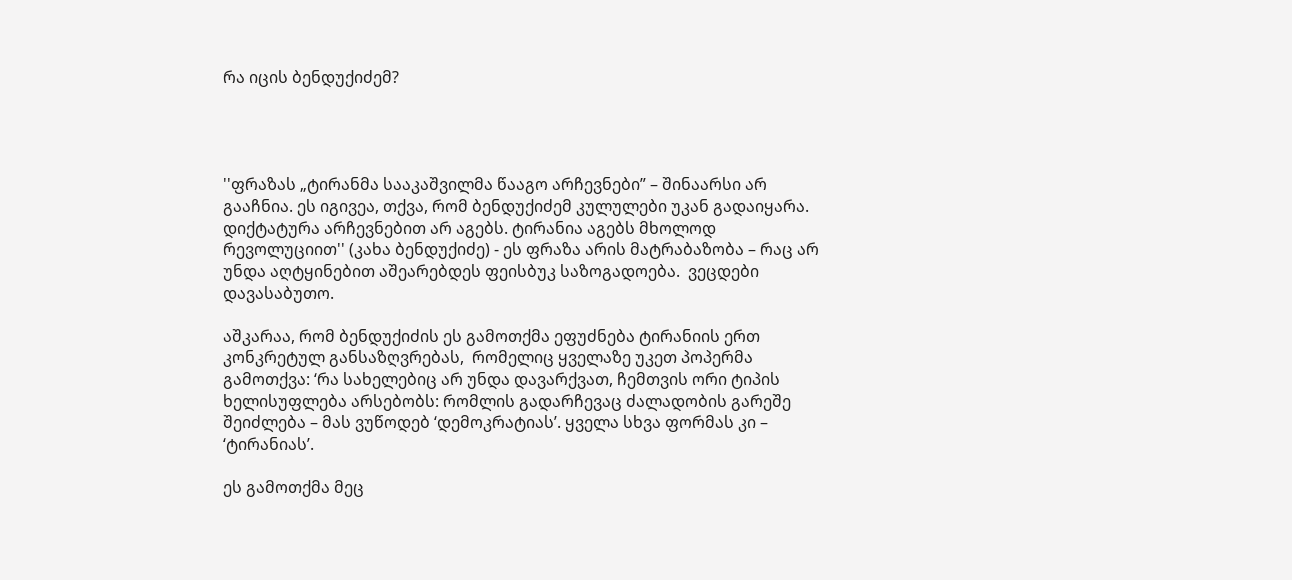რა იცის ბენდუქიძემ?




''ფრაზას „ტირანმა სააკაშვილმა წააგო არჩევნები” – შინაარსი არ გააჩნია. ეს იგივეა, თქვა, რომ ბენდუქიძემ კულულები უკან გადაიყარა. დიქტატურა არჩევნებით არ აგებს. ტირანია აგებს მხოლოდ რევოლუციით'' (კახა ბენდუქიძე) - ეს ფრაზა არის მატრაბაზობა – რაც არ უნდა აღტყინებით აშეარებდეს ფეისბუკ საზოგადოება.  ვეცდები დავასაბუთო.

აშკარაა, რომ ბენდუქიძის ეს გამოთქმა ეფუძნება ტირანიის ერთ კონკრეტულ განსაზღვრებას,  რომელიც ყველაზე უკეთ პოპერმა გამოთქვა: ‘რა სახელებიც არ უნდა დავარქვათ, ჩემთვის ორი ტიპის ხელისუფლება არსებობს: რომლის გადარჩევაც ძალადობის გარეშე შეიძლება – მას ვუწოდებ ‘დემოკრატიას’. ყველა სხვა ფორმას კი – ‘ტირანიას’.

ეს გამოთქმა მეც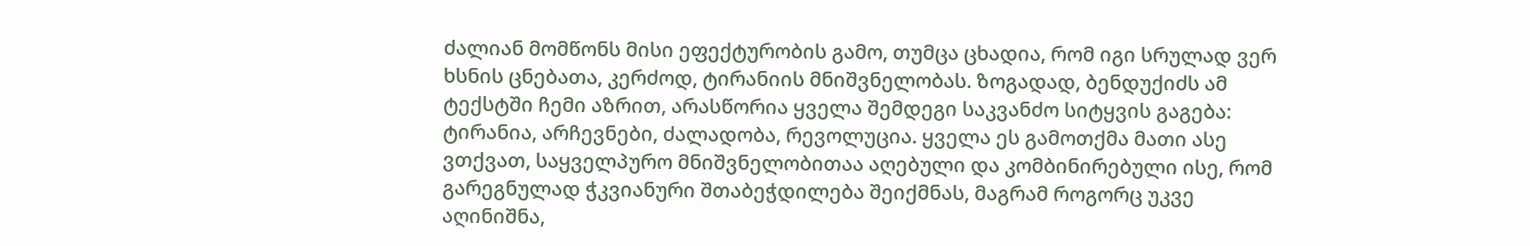ძალიან მომწონს მისი ეფექტურობის გამო, თუმცა ცხადია, რომ იგი სრულად ვერ ხსნის ცნებათა, კერძოდ, ტირანიის მნიშვნელობას. ზოგადად, ბენდუქიძს ამ ტექსტში ჩემი აზრით, არასწორია ყველა შემდეგი საკვანძო სიტყვის გაგება: ტირანია, არჩევნები, ძალადობა, რევოლუცია. ყველა ეს გამოთქმა მათი ასე ვთქვათ, საყველპურო მნიშვნელობითაა აღებული და კომბინირებული ისე, რომ გარეგნულად ჭკვიანური შთაბეჭდილება შეიქმნას, მაგრამ როგორც უკვე აღინიშნა,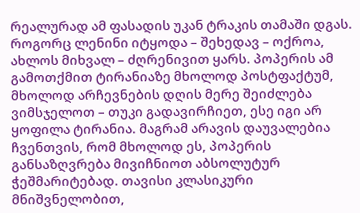რეალურად ამ ფასადის უკან ტრაკის თამაში დგას. როგორც ლენინი იტყოდა – შეხედავ – ოქროა, ახლოს მიხვალ – ძღრენივით ყარს. პოპერის ამ გამოთქმით ტირანიაზე მხოლოდ პოსტფაქტუმ, მხოლოდ არჩევნების დღის მერე შეიძლება ვიმსჯელოთ – თუკი გადავირჩიეთ, ესე იგი არ ყოფილა ტირანია. მაგრამ არავის დაუვალებია ჩვენთვის, რომ მხოლოდ ეს, პოპერის განსაზღვრება მივიჩნიოთ აბსოლუტურ ჭეშმარიტებად. თავისი კლასიკური მნიშვნელობით,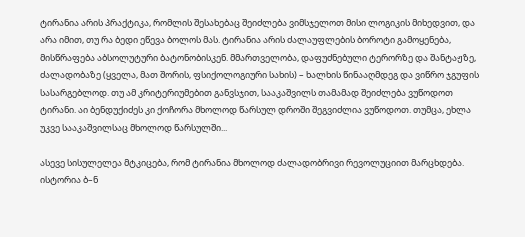ტირანია არის პრაქტიკა, რომლის შესახებაც შეიძლება ვიმსჯელოთ მისი ლოგიკის მიხედვით, და არა იმით, თუ რა ბედი ეწევა ბოლოს მას. ტირანია არის ძალაუფლების ბოროტი გამოყენება, მისწრაფება აბსოლუტური ბატონობისკენ. მმართველობა, დაფუძნებული ტერორზე და შანტაჟზე, ძალადობაზე (ყველა, მათ შორის, ფსიქოლოგიური სახის) – ხალხის წინააღმდეგ და ვიწრო ჯგუფის სასარგებლოდ. თუ ამ კრიტერიუმებით განვსჯით, სააკაშვილს თამამად შეიძლება ვუწოდოთ ტირანი. აი ბენდუქიძეს კი ქოჩორა მხოლოდ წარსულ დროში შეგვიძლია ვუწოდოთ. თუმცა, ეხლა უკვე სააკაშვილსაც მხოლოდ წარსულში...

ასევე სისულელეა მტკიცება, რომ ტირანია მხოლოდ ძალადობრივი რევოლუციით მარცხდება. ისტორია ბ–ნ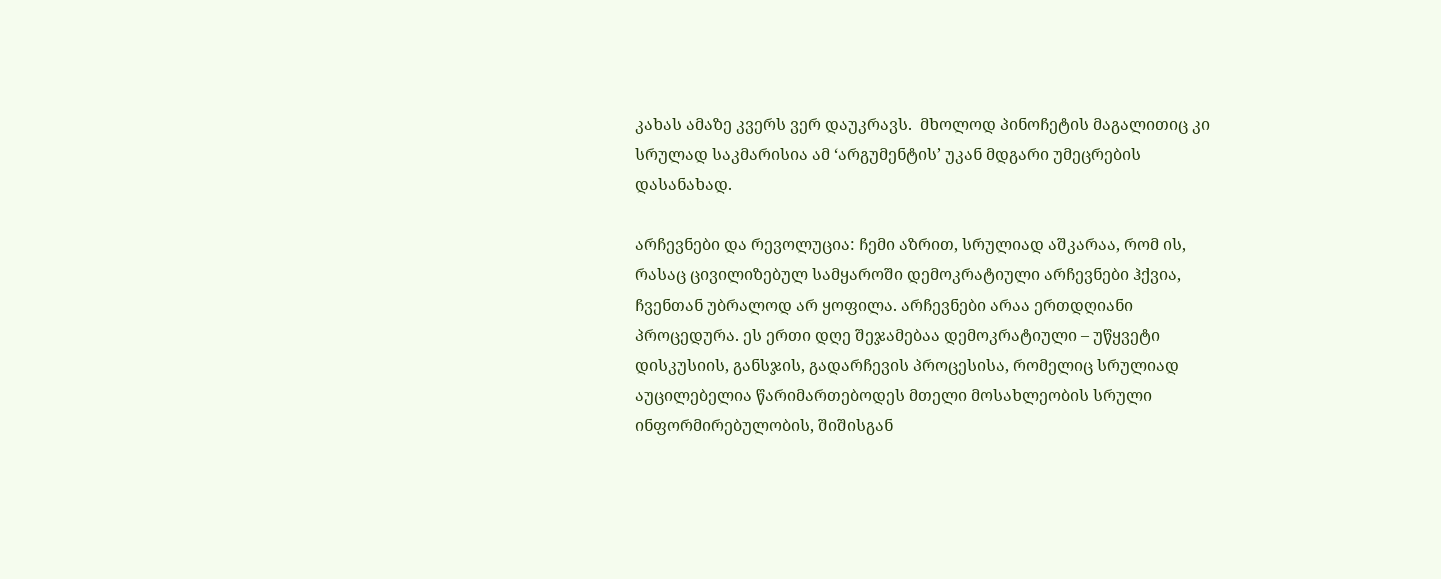კახას ამაზე კვერს ვერ დაუკრავს.  მხოლოდ პინოჩეტის მაგალითიც კი სრულად საკმარისია ამ ‘არგუმენტის’ უკან მდგარი უმეცრების დასანახად.

არჩევნები და რევოლუცია: ჩემი აზრით, სრულიად აშკარაა, რომ ის, რასაც ცივილიზებულ სამყაროში დემოკრატიული არჩევნები ჰქვია, ჩვენთან უბრალოდ არ ყოფილა. არჩევნები არაა ერთდღიანი პროცედურა. ეს ერთი დღე შეჯამებაა დემოკრატიული – უწყვეტი დისკუსიის, განსჯის, გადარჩევის პროცესისა, რომელიც სრულიად აუცილებელია წარიმართებოდეს მთელი მოსახლეობის სრული ინფორმირებულობის, შიშისგან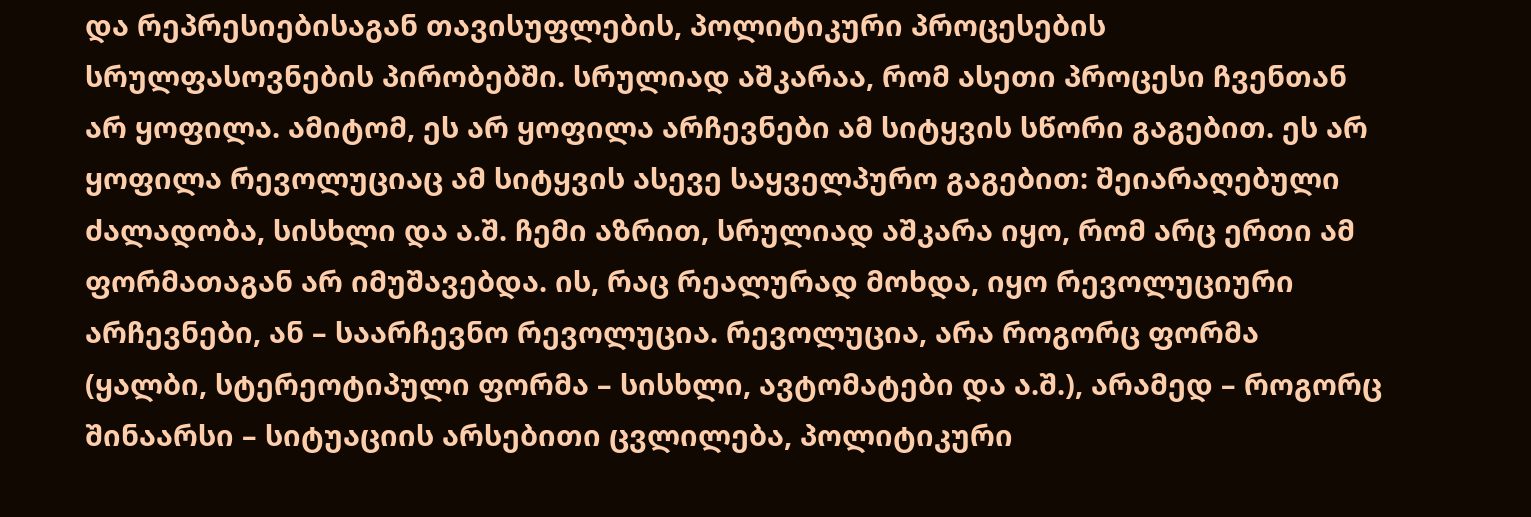და რეპრესიებისაგან თავისუფლების, პოლიტიკური პროცესების სრულფასოვნების პირობებში. სრულიად აშკარაა, რომ ასეთი პროცესი ჩვენთან არ ყოფილა. ამიტომ, ეს არ ყოფილა არჩევნები ამ სიტყვის სწორი გაგებით. ეს არ ყოფილა რევოლუციაც ამ სიტყვის ასევე საყველპურო გაგებით: შეიარაღებული ძალადობა, სისხლი და ა.შ. ჩემი აზრით, სრულიად აშკარა იყო, რომ არც ერთი ამ ფორმათაგან არ იმუშავებდა. ის, რაც რეალურად მოხდა, იყო რევოლუციური არჩევნები, ან – საარჩევნო რევოლუცია. რევოლუცია, არა როგორც ფორმა (ყალბი, სტერეოტიპული ფორმა – სისხლი, ავტომატები და ა.შ.), არამედ – როგორც შინაარსი – სიტუაციის არსებითი ცვლილება, პოლიტიკური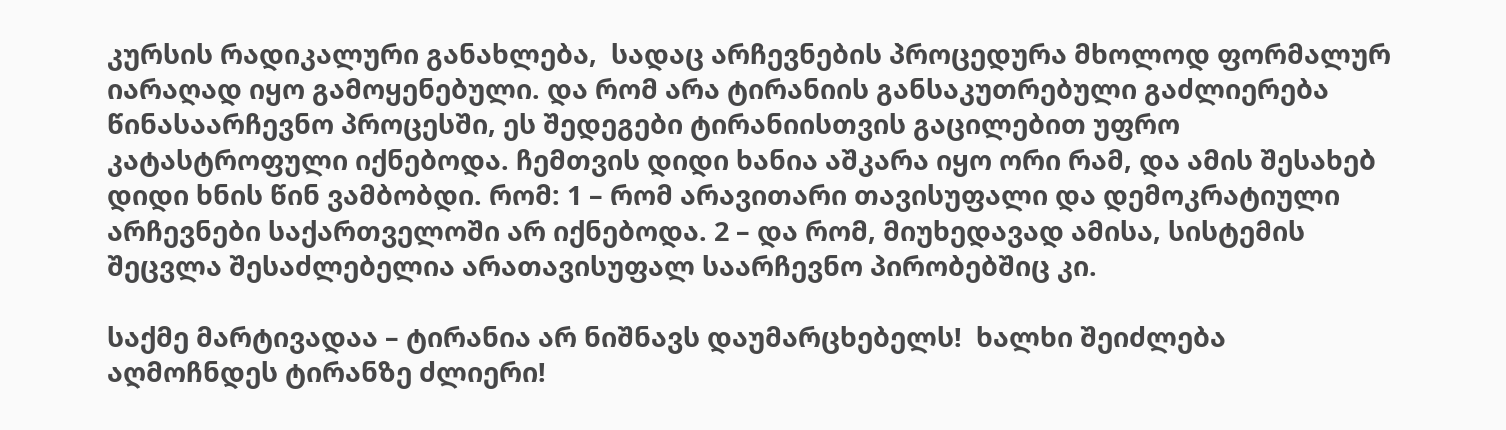კურსის რადიკალური განახლება,  სადაც არჩევნების პროცედურა მხოლოდ ფორმალურ იარაღად იყო გამოყენებული. და რომ არა ტირანიის განსაკუთრებული გაძლიერება წინასაარჩევნო პროცესში, ეს შედეგები ტირანიისთვის გაცილებით უფრო კატასტროფული იქნებოდა. ჩემთვის დიდი ხანია აშკარა იყო ორი რამ, და ამის შესახებ დიდი ხნის წინ ვამბობდი. რომ: 1 – რომ არავითარი თავისუფალი და დემოკრატიული არჩევნები საქართველოში არ იქნებოდა. 2 – და რომ, მიუხედავად ამისა, სისტემის შეცვლა შესაძლებელია არათავისუფალ საარჩევნო პირობებშიც კი.

საქმე მარტივადაა – ტირანია არ ნიშნავს დაუმარცხებელს!  ხალხი შეიძლება აღმოჩნდეს ტირანზე ძლიერი!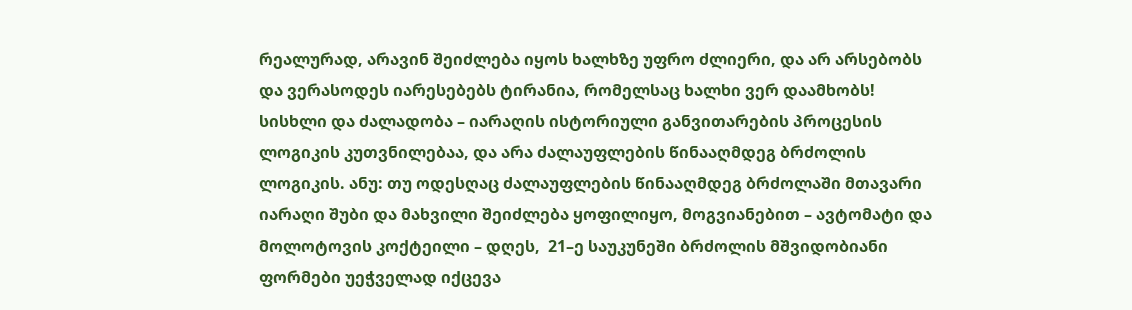რეალურად, არავინ შეიძლება იყოს ხალხზე უფრო ძლიერი, და არ არსებობს და ვერასოდეს იარესებებს ტირანია, რომელსაც ხალხი ვერ დაამხობს! სისხლი და ძალადობა – იარაღის ისტორიული განვითარების პროცესის ლოგიკის კუთვნილებაა, და არა ძალაუფლების წინააღმდეგ ბრძოლის ლოგიკის. ანუ: თუ ოდესღაც ძალაუფლების წინააღმდეგ ბრძოლაში მთავარი იარაღი შუბი და მახვილი შეიძლება ყოფილიყო, მოგვიანებით – ავტომატი და მოლოტოვის კოქტეილი – დღეს,  21–ე საუკუნეში ბრძოლის მშვიდობიანი ფორმები უეჭველად იქცევა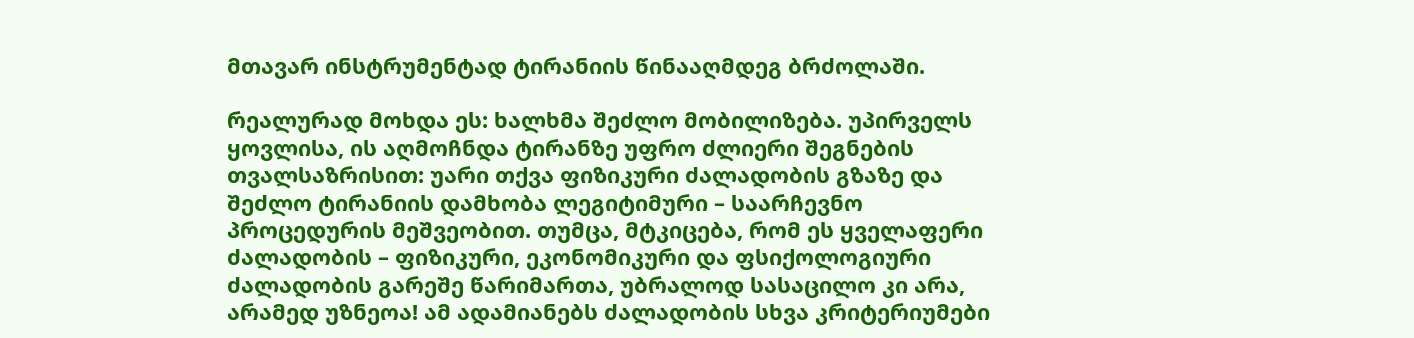მთავარ ინსტრუმენტად ტირანიის წინააღმდეგ ბრძოლაში.

რეალურად მოხდა ეს: ხალხმა შეძლო მობილიზება. უპირველს ყოვლისა, ის აღმოჩნდა ტირანზე უფრო ძლიერი შეგნების თვალსაზრისით: უარი თქვა ფიზიკური ძალადობის გზაზე და შეძლო ტირანიის დამხობა ლეგიტიმური – საარჩევნო პროცედურის მეშვეობით. თუმცა, მტკიცება, რომ ეს ყველაფერი ძალადობის – ფიზიკური, ეკონომიკური და ფსიქოლოგიური ძალადობის გარეშე წარიმართა, უბრალოდ სასაცილო კი არა, არამედ უზნეოა! ამ ადამიანებს ძალადობის სხვა კრიტერიუმები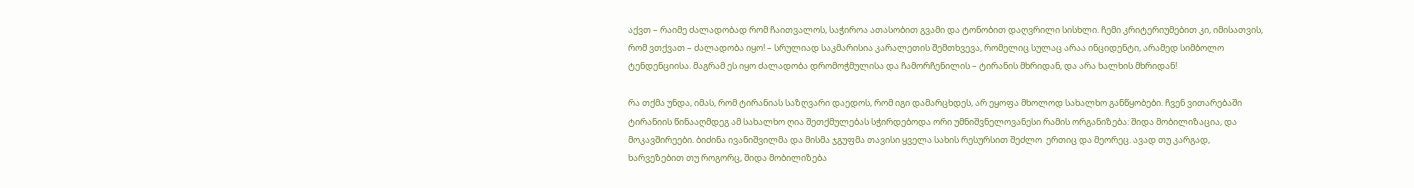აქვთ – რაიმე ძალადობად რომ ჩაითვალოს, საჭიროა ათასობით გვამი და ტონობით დაღვრილი სისხლი. ჩემი კრიტერიუმებით კი, იმისათვის, რომ ვთქვათ – ძალადობა იყო! – სრულიად საკმარისია კარალეთის შემთხვევა, რომელიც სულაც არაა ინციდენტი, არამედ სიმბოლო ტენდენციისა. მაგრამ ეს იყო ძალადობა დრომოჭმულისა და ჩამორჩენილის – ტირანის მხრიდან, და არა ხალხის მხრიდან!

რა თქმა უნდა, იმას, რომ ტირანიას საზღვარი დაედოს, რომ იგი დამარცხდეს, არ ეყოფა მხოლოდ სახალხო განწყობები. ჩვენ ვითარებაში ტირანიის წინააღმდეგ ამ სახალხო ღია შეთქმულებას სჭირდებოდა ორი უმნიშვნელოვანესი რამის ორგანიზება: შიდა მობილიზაცია, და მოკავშირეები. ბიძინა ივანიშვილმა და მისმა ჯგუფმა თავისი ყველა სახის რესურსით შეძლო  ერთიც და მეორეც. ავად თუ კარგად, ხარვეზებით თუ როგორც, შიდა მობილიზება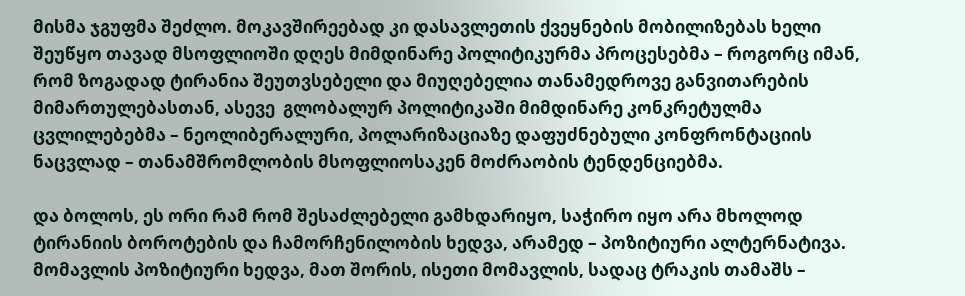მისმა ჯგუფმა შეძლო. მოკავშირეებად კი დასავლეთის ქვეყნების მობილიზებას ხელი შეუწყო თავად მსოფლიოში დღეს მიმდინარე პოლიტიკურმა პროცესებმა – როგორც იმან, რომ ზოგადად ტირანია შეუთვსებელი და მიუღებელია თანამედროვე განვითარების მიმართულებასთან, ასევე  გლობალურ პოლიტიკაში მიმდინარე კონკრეტულმა ცვლილებებმა – ნეოლიბერალური, პოლარიზაციაზე დაფუძნებული კონფრონტაციის ნაცვლად – თანამშრომლობის მსოფლიოსაკენ მოძრაობის ტენდენციებმა.

და ბოლოს, ეს ორი რამ რომ შესაძლებელი გამხდარიყო, საჭირო იყო არა მხოლოდ ტირანიის ბოროტების და ჩამორჩენილობის ხედვა, არამედ – პოზიტიური ალტერნატივა. მომავლის პოზიტიური ხედვა, მათ შორის, ისეთი მომავლის, სადაც ტრაკის თამაშს –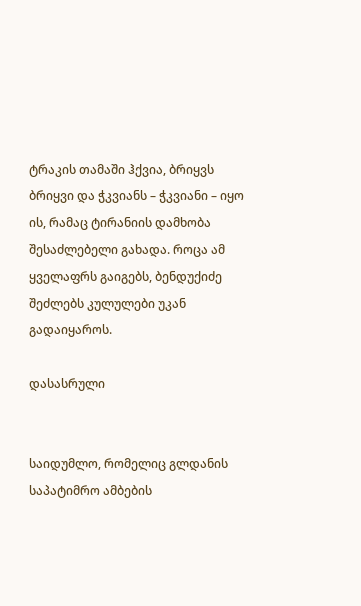ტრაკის თამაში ჰქვია, ბრიყვს ბრიყვი და ჭკვიანს – ჭკვიანი – იყო ის, რამაც ტირანიის დამხობა შესაძლებელი გახადა. როცა ამ ყველაფრს გაიგებს, ბენდუქიძე შეძლებს კულულები უკან გადაიყაროს.

დასასრული


საიდუმლო, რომელიც გლდანის საპატიმრო ამბების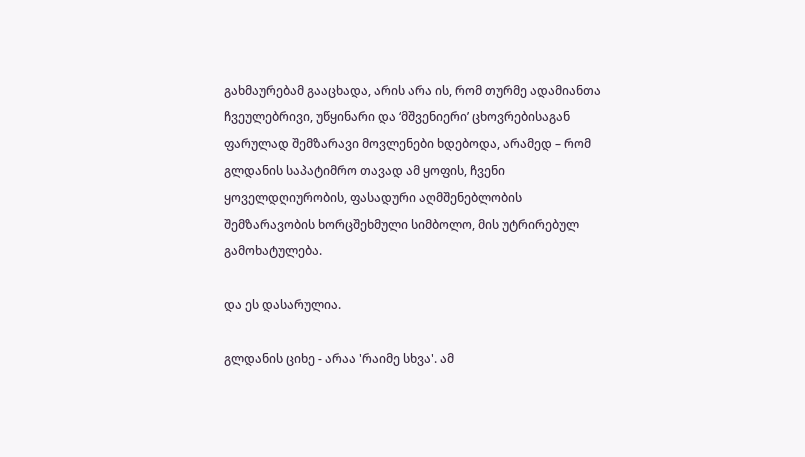გახმაურებამ გააცხადა, არის არა ის, რომ თურმე ადამიანთა ჩვეულებრივი, უწყინარი და ‘მშვენიერი’ ცხოვრებისაგან ფარულად შემზარავი მოვლენები ხდებოდა, არამედ – რომ გლდანის საპატიმრო თავად ამ ყოფის, ჩვენი ყოველდღიურობის, ფასადური აღმშენებლობის  შემზარავობის ხორცშეხმული სიმბოლო, მის უტრირებულ გამოხატულება.

და ეს დასარულია.

გლდანის ციხე - არაა 'რაიმე სხვა'. ამ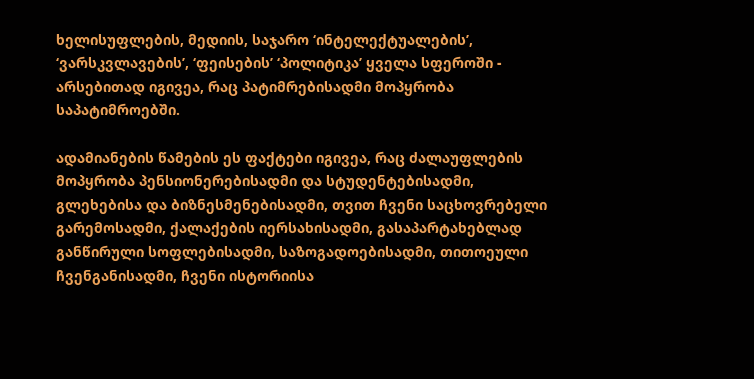ხელისუფლების, მედიის, საჯარო ‘ინტელექტუალების’, ‘ვარსკვლავების’, ‘ფეისების’ ‘პოლიტიკა’ ყველა სფეროში - არსებითად იგივეა, რაც პატიმრებისადმი მოპყრობა საპატიმროებში.

ადამიანების წამების ეს ფაქტები იგივეა, რაც ძალაუფლების მოპყრობა პენსიონერებისადმი და სტუდენტებისადმი, გლეხებისა და ბიზნესმენებისადმი, თვით ჩვენი საცხოვრებელი გარემოსადმი, ქალაქების იერსახისადმი, გასაპარტახებლად განწირული სოფლებისადმი, საზოგადოებისადმი, თითოეული ჩვენგანისადმი, ჩვენი ისტორიისა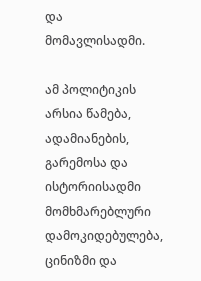და მომავლისადმი.

ამ პოლიტიკის არსია წამება, ადამიანების, გარემოსა და ისტორიისადმი მომხმარებლური დამოკიდებულება, ცინიზმი და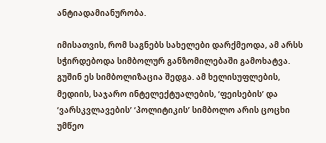ანტიადამიანურობა.

იმისათვის, რომ საგნებს სახელები დარქმეოდა, ამ არსს სჭირდებოდა სიმბოლურ განზომილებაში გამოხატვა. გუშინ ეს სიმბოლიზაცია შედგა. ამ ხელისუფლების, მედიის, საჯარო ინტელექტუალების, ‘ფეისების’ და ‘ვარსკვლავების’ ‘პოლიტიკის’ სიმბოლო არის ცოცხი უმწეო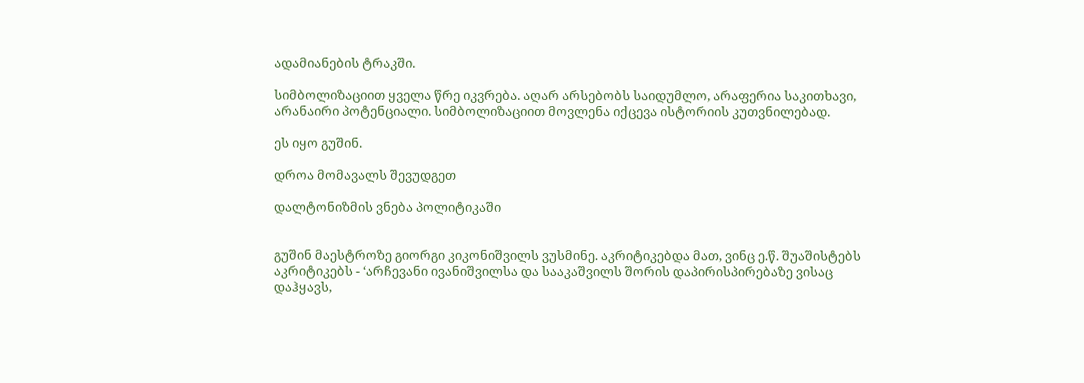ადამიანების ტრაკში.

სიმბოლიზაციით ყველა წრე იკვრება. აღარ არსებობს საიდუმლო, არაფერია საკითხავი, არანაირი პოტენციალი. სიმბოლიზაციით მოვლენა იქცევა ისტორიის კუთვნილებად.

ეს იყო გუშინ.

დროა მომავალს შევუდგეთ

დალტონიზმის ვნება პოლიტიკაში


გუშინ მაესტროზე გიორგი კიკონიშვილს ვუსმინე. აკრიტიკებდა მათ, ვინც ე.წ. შუაშისტებს აკრიტიკებს - ‘არჩევანი ივანიშვილსა და სააკაშვილს შორის დაპირისპირებაზე ვისაც დაჰყავს,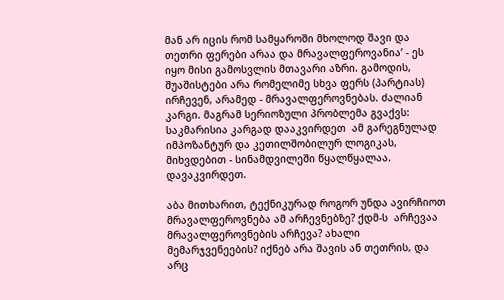მან არ იცის რომ სამყაროში მხოლოდ შავი და თეთრი ფერები არაა და მრავალფეროვანია’ - ეს იყო მისი გამოსვლის მთავარი აზრი. გამოდის, შუაშისტები არა რომელიმე სხვა ფერს (პარტიას) ირჩევენ, არამედ - მრავალფეროვნებას. ძალიან კარგი. მაგრამ სერიოზული პრობლემა გვაქვს: საკმარისია კარგად დააკვირდეთ  ამ გარეგნულად იმპოზანტურ და კეთილშობილურ ლოგიკას, მიხვდებით - სინამდვილეში წყალწყალაა. დავაკვირდეთ.

აბა მითხარით, ტექნიკურად როგორ უნდა ავირჩიოთ მრავალფეროვნება ამ არჩევნებზე? ქდმ-ს  არჩევაა მრავალფეროვნების არჩევა? ახალი მემარჯვენეების? იქნებ არა შავის ან თეთრის, და არც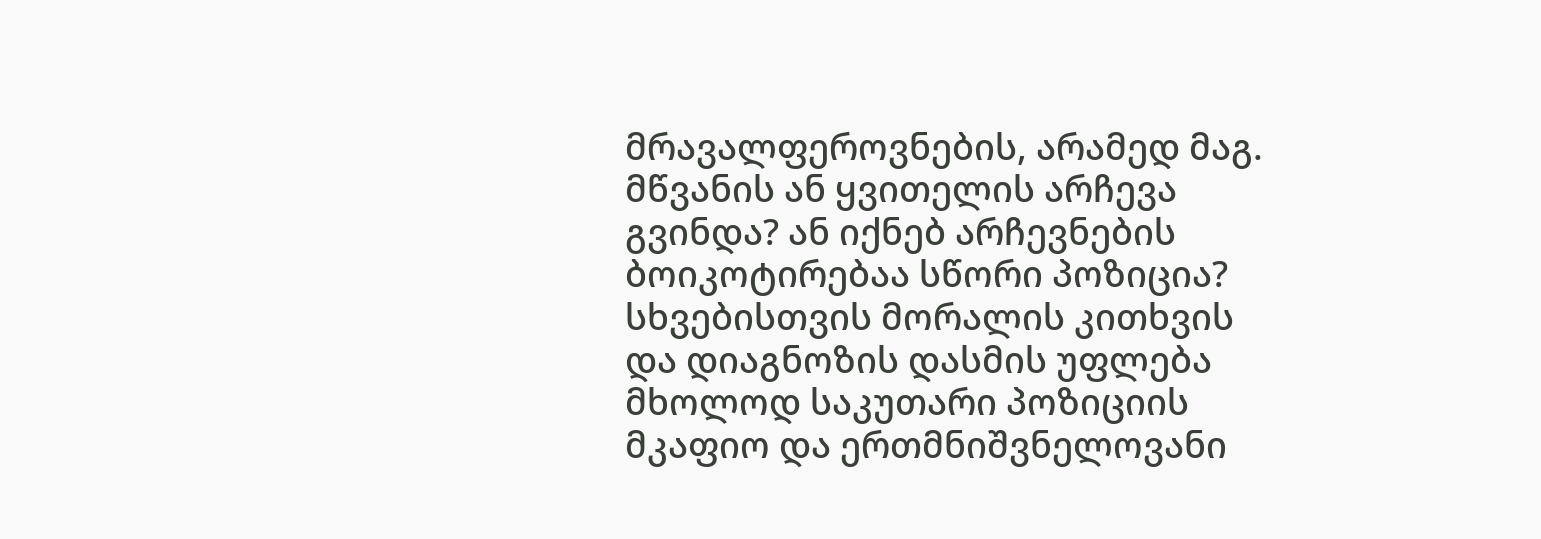მრავალფეროვნების, არამედ მაგ. მწვანის ან ყვითელის არჩევა გვინდა? ან იქნებ არჩევნების ბოიკოტირებაა სწორი პოზიცია? სხვებისთვის მორალის კითხვის და დიაგნოზის დასმის უფლება მხოლოდ საკუთარი პოზიციის მკაფიო და ერთმნიშვნელოვანი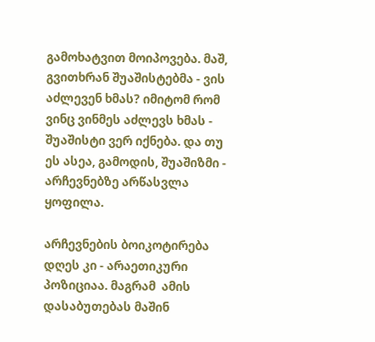გამოხატვით მოიპოვება. მაშ, გვითხრან შუაშისტებმა - ვის აძლევენ ხმას? იმიტომ რომ ვინც ვინმეს აძლევს ხმას - შუაშისტი ვერ იქნება. და თუ ეს ასეა, გამოდის, შუაშიზმი - არჩევნებზე არწასვლა ყოფილა.

არჩევნების ბოიკოტირება დღეს კი - არაეთიკური პოზიციაა. მაგრამ  ამის დასაბუთებას მაშინ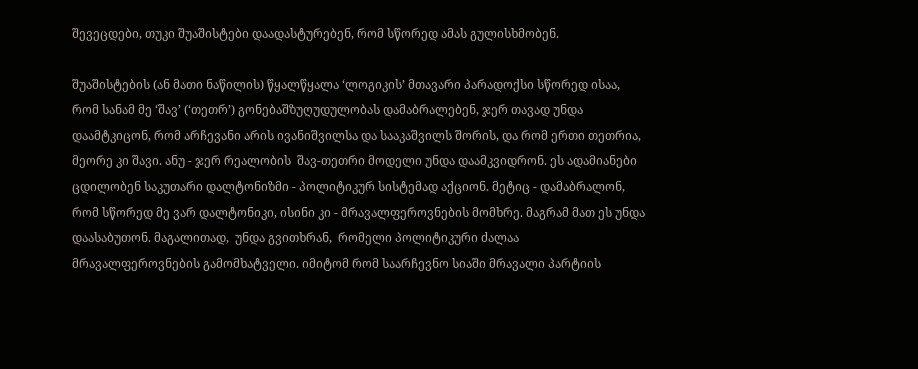შევეცდები, თუკი შუაშისტები დაადასტურებენ, რომ სწორედ ამას გულისხმობენ.

შუაშისტების (ან მათი ნაწილის) წყალწყალა ‘ლოგიკის’ მთავარი პარადოქსი სწორედ ისაა, რომ სანამ მე ‘შავ’ (‘თეთრ’) გონებაშზუღუდულობას დამაბრალებენ, ჯერ თავად უნდა დაამტკიცონ, რომ არჩევანი არის ივანიშვილსა და სააკაშვილს შორის, და რომ ერთი თეთრია, მეორე კი შავი. ანუ - ჯერ რეალობის  შავ-თეთრი მოდელი უნდა დაამკვიდრონ. ეს ადამიანები ცდილობენ საკუთარი დალტონიზმი - პოლიტიკურ სისტემად აქციონ. მეტიც - დამაბრალონ, რომ სწორედ მე ვარ დალტონიკი, ისინი კი - მრავალფეროვნების მომხრე. მაგრამ მათ ეს უნდა დაასაბუთონ. მაგალითად,  უნდა გვითხრან,  რომელი პოლიტიკური ძალაა მრავალფეროვნების გამომხატველი. იმიტომ რომ საარჩევნო სიაში მრავალი პარტიის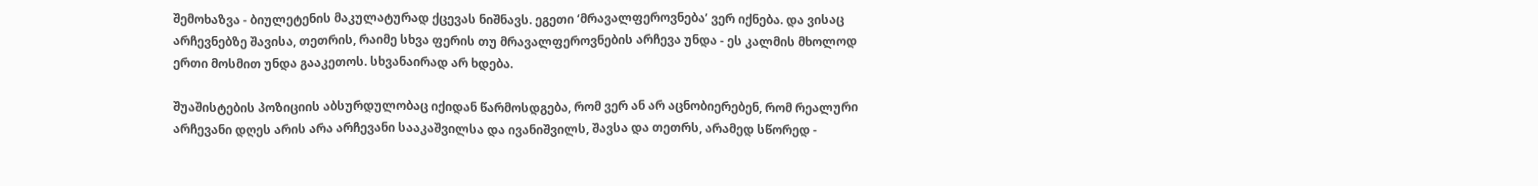შემოხაზვა - ბიულეტენის მაკულატურად ქცევას ნიშნავს. ეგეთი ‘მრავალფეროვნება’ ვერ იქნება. და ვისაც არჩევნებზე შავისა, თეთრის, რაიმე სხვა ფერის თუ მრავალფეროვნების არჩევა უნდა - ეს კალმის მხოლოდ ერთი მოსმით უნდა გააკეთოს. სხვანაირად არ ხდება.

შუაშისტების პოზიციის აბსურდულობაც იქიდან წარმოსდგება, რომ ვერ ან არ აცნობიერებენ, რომ რეალური არჩევანი დღეს არის არა არჩევანი სააკაშვილსა და ივანიშვილს, შავსა და თეთრს, არამედ სწორედ -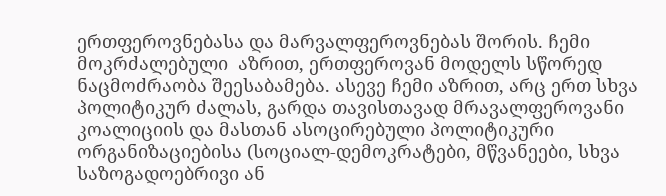ერთფეროვნებასა და მარვალფეროვნებას შორის. ჩემი მოკრძალებული  აზრით, ერთფეროვან მოდელს სწორედ ნაცმოძრაობა შეესაბამება. ასევე ჩემი აზრით, არც ერთ სხვა პოლიტიკურ ძალას, გარდა თავისთავად მრავალფეროვანი კოალიციის და მასთან ასოცირებული პოლიტიკური ორგანიზაციებისა (სოციალ-დემოკრატები, მწვანეები, სხვა საზოგადოებრივი ან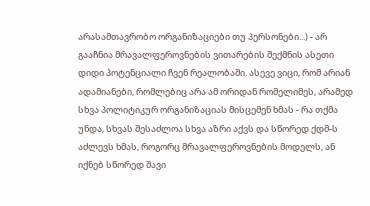არასამთავრობო ორგანიზაციები თუ პერსონები...) - არ გააჩნია მრავალფეროვნების ვითარების შექმნის ასეთი დიდი პოტენციალი ჩვენ რეალობაში. ასევე ვიცი, რომ არიან ადამიანები, რომლებიც არა ამ ორიდან რომელიმეს, არამედ სხვა პოლიტიკურ ორგანიზაციას მისცემენ ხმას - რა თქმა უნდა, სხვას შესაძლოა სხვა აზრი აქვს და სწორედ ქდმ-ს აძლევს ხმას, როგორც მრავალფეროვნების მოდელს, ან იქნებ სწორედ შავი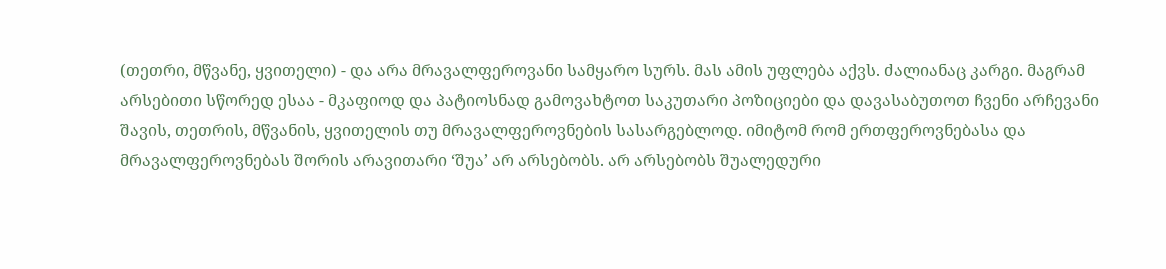(თეთრი, მწვანე, ყვითელი) - და არა მრავალფეროვანი სამყარო სურს. მას ამის უფლება აქვს. ძალიანაც კარგი. მაგრამ არსებითი სწორედ ესაა - მკაფიოდ და პატიოსნად გამოვახტოთ საკუთარი პოზიციები და დავასაბუთოთ ჩვენი არჩევანი შავის, თეთრის, მწვანის, ყვითელის თუ მრავალფეროვნების სასარგებლოდ. იმიტომ რომ ერთფეროვნებასა და მრავალფეროვნებას შორის არავითარი ‘შუა’ არ არსებობს. არ არსებობს შუალედური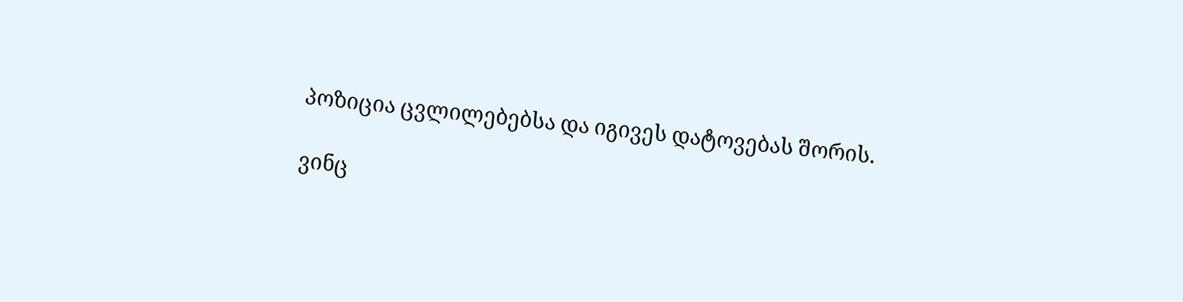პოზიცია ცვლილებებსა და იგივეს დატოვებას შორის.

ვინც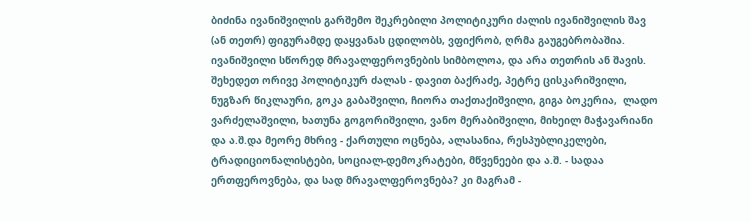ბიძინა ივანიშვილის გარშემო შეკრებილი პოლიტიკური ძალის ივანიშვილის შავ (ან თეთრ) ფიგურამდე დაყვანას ცდილობს, ვფიქრობ, ღრმა გაუგებრობაშია. ივანიშვილი სწორედ მრავალფეროვნების სიმბოლოა, და არა თეთრის ან შავის.  შეხედეთ ორივე პოლიტიკურ ძალას - დავით ბაქრაძე, პეტრე ცისკარიშვილი, ნუგზარ წიკლაური, გოკა გაბაშვილი, ჩიორა თაქთაქიშვილი, გიგა ბოკერია,  ლადო ვარძელაშვილი, ხათუნა გოგორიშვილი, ვანო მერაბიშვილი, მიხეილ მაჭავარიანი და ა.შ.და მეორე მხრივ - ქართული ოცნება, ალასანია, რესპუბლიკელები, ტრადიციონალისტები, სოციალ-დემოკრატები, მწვენეები და ა.შ. - სადაა ერთფეროვნება, და სად მრავალფეროვნება? კი მაგრამ -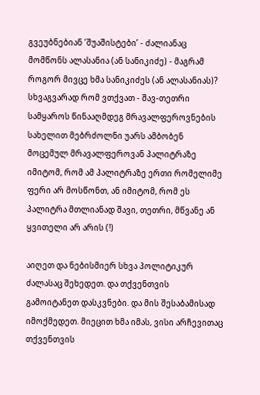გვეუბნებიან ‘შუაშისტები’ - ძალიანაც მომწონს ალასანია (ან სანიკიძე) - მაგრამ როგორ მივცე ხმა სანიკიძეს (ან ალასანიას)? სხვაგვარად რომ ვთქვათ - შავ-თეთრი სამყაროს წინააღმდეგ მრავალფეროვნების სახელით მებრძოლნი უარს ამბობენ მოცემულ მრავალფეროვან პალიტრაზე იმიტომ, რომ ამ პალიტრაზე ერთი რომელიმე ფერი არ მოსწონთ, ან იმიტომ, რომ ეს პალიტრა მთლიანად შავი, თეთრი, მწვანე ან ყვითელი არ არის (!)

აიღეთ და ნებისმიერ სხვა პოლიტიკურ ძალასაც შეხედეთ. და თქვენთვის გამოიტანეთ დასკვნები. და მის შესაბამისად იმოქმედეთ. მიეცით ხმა იმას, ვისი არჩევითაც თქვენთვის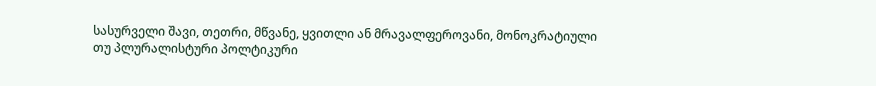სასურველი შავი, თეთრი, მწვანე, ყვითლი ან მრავალფეროვანი, მონოკრატიული თუ პლურალისტური პოლტიკური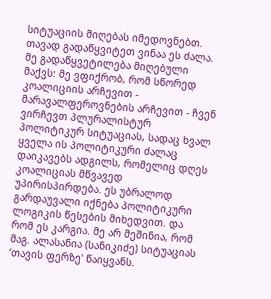სიტუაციის მიღებას იმედოვნებთ. თავად გადაწყვიტეთ ვინაა ეს ძალა. მე გადაწყვეტილება მიღებული მაქვს: მე ვფიქრობ, რომ სწორედ კოალიციის არჩევით - მარავალფეროვნების არჩევით - ჩვენ ვირჩევთ პლურალისტურ პოლიტიკურ სიტუაციას, სადაც ხვალ ყველა ის პოლიტიკური ძალაც დაიკავებს ადგილს, რომელიც დღეს კოალიციას მწვავედ უპირისპირდება. ეს უბრალოდ გარდაუვალი იქნება პოლიტიკური ლოგიკის წესების მიხედვით. და რომ ეს კარგია. მე არ მეშინია, რომ მაგ. ალასანია (სანიკიძე) სიტუაციას ‘თავის ფერზე' წაიყვანს.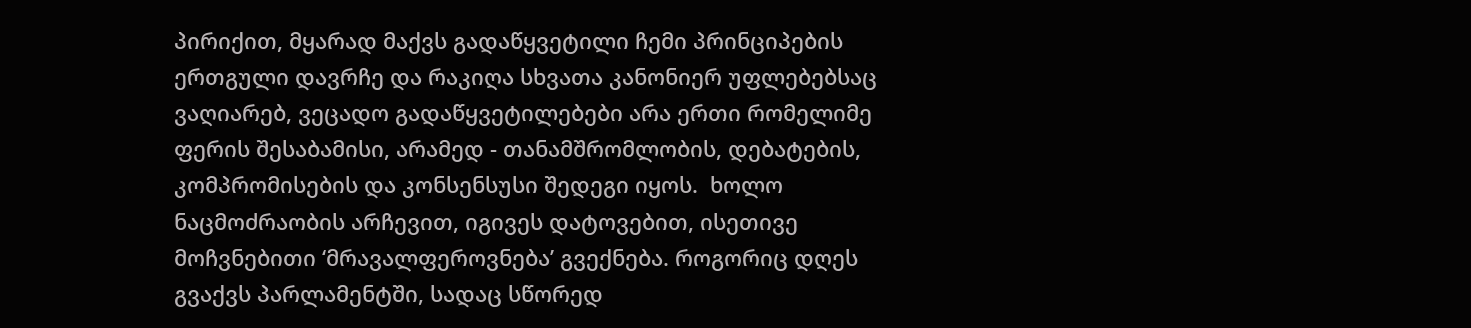პირიქით, მყარად მაქვს გადაწყვეტილი ჩემი პრინციპების ერთგული დავრჩე და რაკიღა სხვათა კანონიერ უფლებებსაც ვაღიარებ, ვეცადო გადაწყვეტილებები არა ერთი რომელიმე ფერის შესაბამისი, არამედ - თანამშრომლობის, დებატების, კომპრომისების და კონსენსუსი შედეგი იყოს.  ხოლო ნაცმოძრაობის არჩევით, იგივეს დატოვებით, ისეთივე მოჩვნებითი ‘მრავალფეროვნება’ გვექნება. როგორიც დღეს გვაქვს პარლამენტში, სადაც სწორედ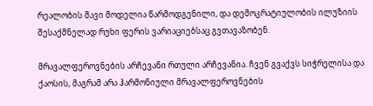რეალობის შავი მოდელია წარმოდგენილი, და დემოკრატიულობის ილუზიის შესაქმნელად რუხი ფერის ვარიაციებსაც გვთავაზობენ.

მრავალფეროვნების არჩევანი რთული არჩევანია. ჩვენ გვაქვს სიჭრელისა და ქაოსის, მაგრამ არა ჰარმონიული მრავალფეროვნების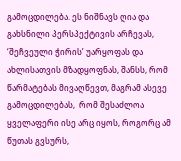გამოცდილება. ეს ნიშნავს ღია და გახსნილი პერსპექტივის არჩევას, ‘შეჩვეული ჭირის’ უარყოფას და ახლისათვის მზადყოფნას, შანსს, რომ წარმატებას მივაღწევთ, მაგრამ ასევე გამოცდილებას,  რომ შესაძლოა ყველაფერი ისე არც იყოს, როგორც ამ წუთას გვსურს,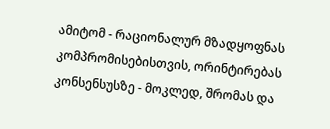ამიტომ - რაციონალურ მზადყოფნას კომპრომისებისთვის, ორინტირებას კონსენსუსზე - მოკლედ, შრომას და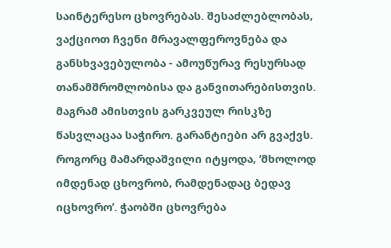საინტერესო ცხოვრებას. შესაძლებლობას, ვაქციოთ ჩვენი მრავალფეროვნება და განსხვავებულობა - ამოუწურავ რესურსად თანამშრომლობისა და განვითარებისთვის. მაგრამ ამისთვის გარკვეულ რისკზე წასვლაცაა საჭირო. გარანტიები არ გვაქვს. როგორც მამარდაშვილი იტყოდა, ‘მხოლოდ იმდენად ცხოვრობ, რამდენადაც ბედავ იცხოვრო’. ჭაობში ცხოვრება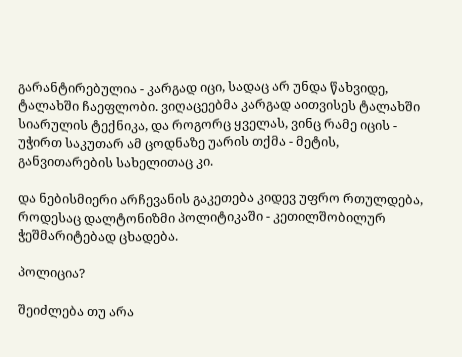გარანტირებულია - კარგად იცი, სადაც არ უნდა წახვიდე, ტალახში ჩაეფლობი. ვიღაცეებმა კარგად აითვისეს ტალახში სიარულის ტექნიკა, და როგორც ყველას, ვინც რამე იცის - უჭირთ საკუთარ ამ ცოდნაზე უარის თქმა - მეტის, განვითარების სახელითაც კი.

და ნებისმიერი არჩევანის გაკეთება კიდევ უფრო რთულდება, როდესაც დალტონიზმი პოლიტიკაში - კეთილშობილურ ჭეშმარიტებად ცხადება.

პოლიცია?

შეიძლება თუ არა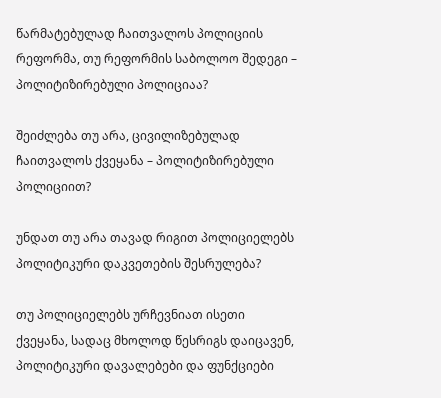წარმატებულად ჩაითვალოს პოლიციის რეფორმა, თუ რეფორმის საბოლოო შედეგი – პოლიტიზირებული პოლიციაა?

შეიძლება თუ არა, ცივილიზებულად ჩაითვალოს ქვეყანა – პოლიტიზირებული პოლიციით?

უნდათ თუ არა თავად რიგით პოლიციელებს პოლიტიკური დაკვეთების შესრულება?

თუ პოლიციელებს ურჩევნიათ ისეთი ქვეყანა, სადაც მხოლოდ წესრიგს დაიცავენ, პოლიტიკური დავალებები და ფუნქციები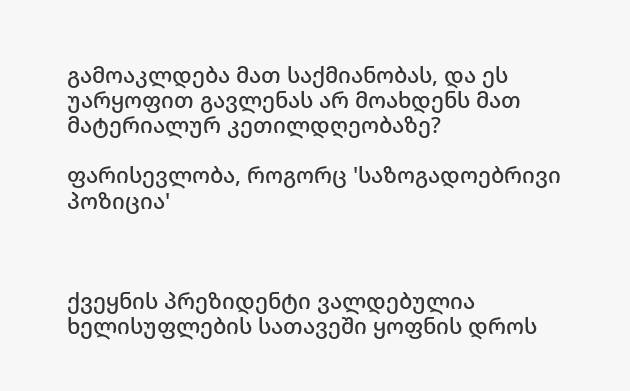გამოაკლდება მათ საქმიანობას, და ეს უარყოფით გავლენას არ მოახდენს მათ მატერიალურ კეთილდღეობაზე?

ფარისევლობა, როგორც 'საზოგადოებრივი პოზიცია'



ქვეყნის პრეზიდენტი ვალდებულია ხელისუფლების სათავეში ყოფნის დროს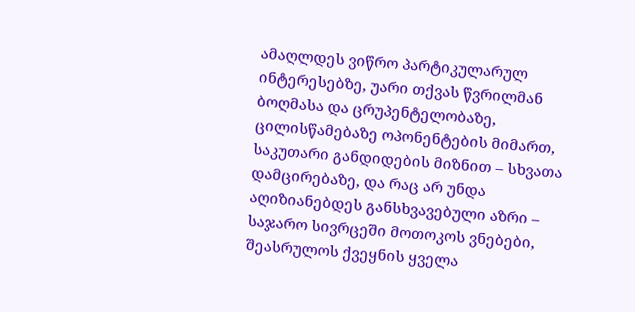ამაღლდეს ვიწრო პარტიკულარულ ინტერესებზე, უარი თქვას წვრილმან ბოღმასა და ცრუპენტელობაზე, ცილისწამებაზე ოპონენტების მიმართ, საკუთარი განდიდების მიზნით – სხვათა დამცირებაზე, და რაც არ უნდა აღიზიანებდეს განსხვავებული აზრი – საჯარო სივრცეში მოთოკოს ვნებები, შეასრულოს ქვეყნის ყველა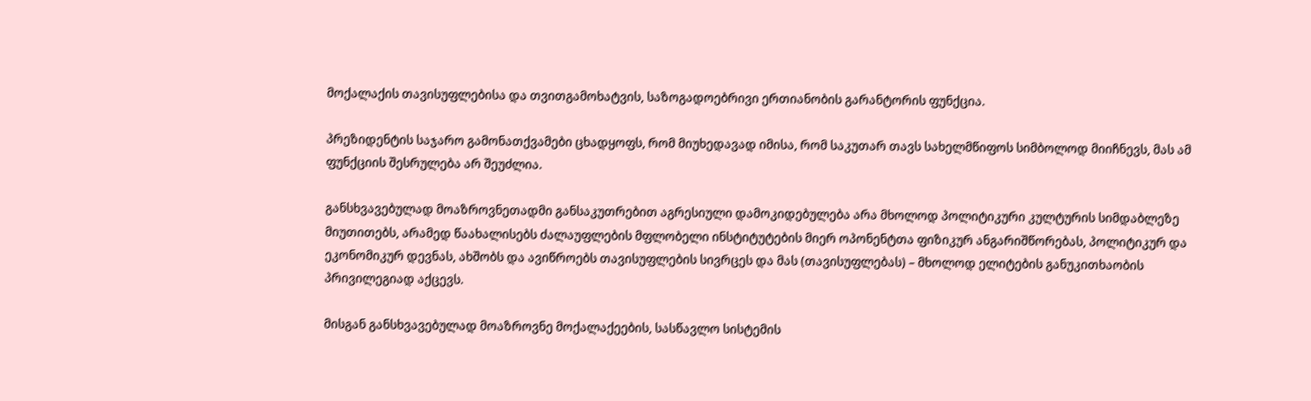მოქალაქის თავისუფლებისა და თვითგამოხატვის, საზოგადოებრივი ერთიანობის გარანტორის ფუნქცია.

პრეზიდენტის საჯარო გამონათქვამები ცხადყოფს, რომ მიუხედავად იმისა, რომ საკუთარ თავს სახელმწიფოს სიმბოლოდ მიიჩნევს, მას ამ ფუნქციის შესრულება არ შეუძლია.

განსხვავებულად მოაზროვნეთადმი განსაკუთრებით აგრესიული დამოკიდებულება არა მხოლოდ პოლიტიკური კულტურის სიმდაბლეზე მიუთითებს, არამედ წაახალისებს ძალაუფლების მფლობელი ინსტიტუტების მიერ ოპონენტთა ფიზიკურ ანგარიშწორებას, პოლიტიკურ და ეკონომიკურ დევნას, ახშობს და ავიწროებს თავისუფლების სივრცეს და მას (თავისუფლებას) – მხოლოდ ელიტების განუკითხაობის პრივილეგიად აქცევს.

მისგან განსხვავებულად მოაზროვნე მოქალაქეების, სასწავლო სისტემის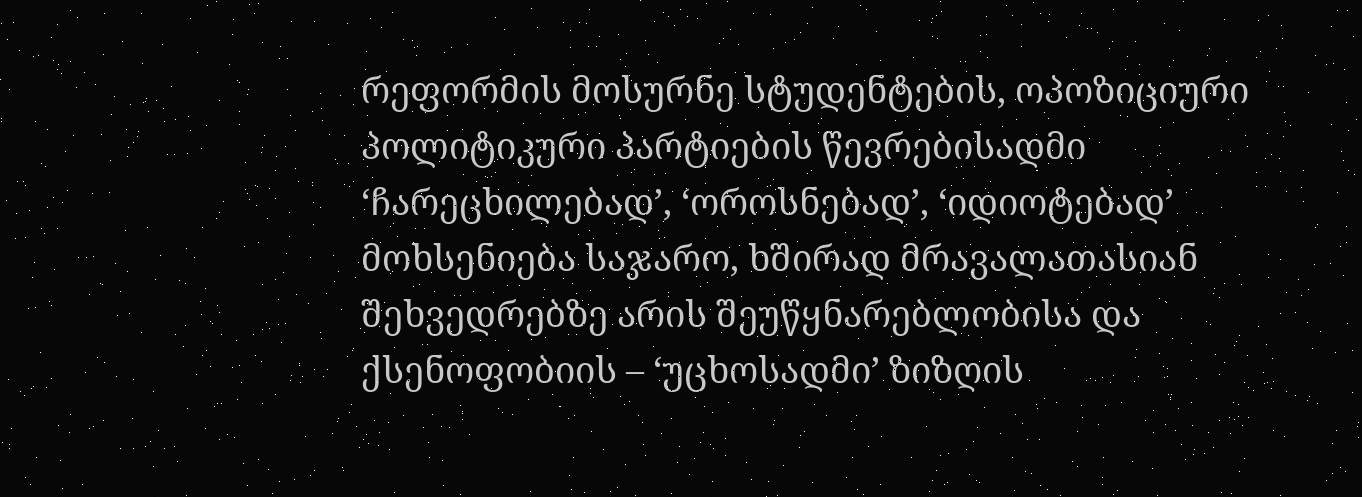რეფორმის მოსურნე სტუდენტების, ოპოზიციური პოლიტიკური პარტიების წევრებისადმი ‘ჩარეცხილებად’, ‘ოროსნებად’, ‘იდიოტებად’ მოხსენიება საჯარო, ხშირად მრავალათასიან შეხვედრებზე არის შეუწყნარებლობისა და ქსენოფობიის – ‘უცხოსადმი’ ზიზღის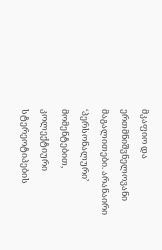მკაფიო და ერთმნიშვნელოვანი მაგალითები. არანაირი ‘პერსონალური’ მომენტებით, კოლექტიური სტერეოტიპების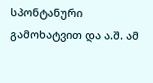სპონტანური გამოხატვით და ა.შ. ამ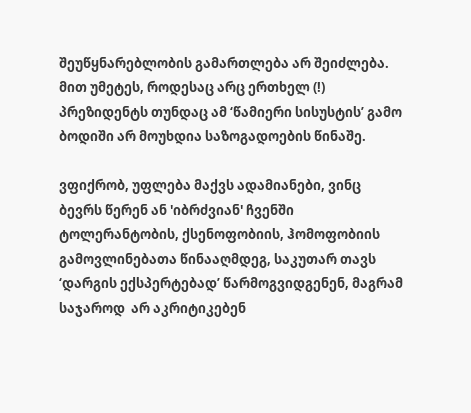შეუწყნარებლობის გამართლება არ შეიძლება. მით უმეტეს, როდესაც არც ერთხელ (!) პრეზიდენტს თუნდაც ამ ‘წამიერი სისუსტის’ გამო ბოდიში არ მოუხდია საზოგადოების წინაშე.

ვფიქრობ, უფლება მაქვს ადამიანები, ვინც ბევრს წერენ ან 'იბრძვიან' ჩვენში ტოლერანტობის, ქსენოფობიის, ჰომოფობიის გამოვლინებათა წინააღმდეგ, საკუთარ თავს ‘დარგის ექსპერტებად’ წარმოგვიდგენენ, მაგრამ საჯაროდ  არ აკრიტიკებენ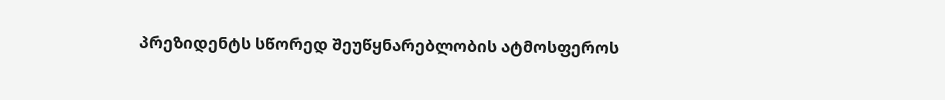პრეზიდენტს სწორედ შეუწყნარებლობის ატმოსფეროს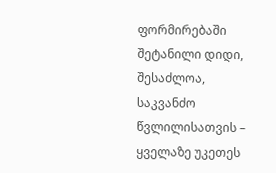ფორმირებაში შეტანილი დიდი, შესაძლოა, საკვანძო წვლილისათვის – ყველაზე უკეთეს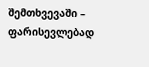შემთხვევაში – ფარისევლებად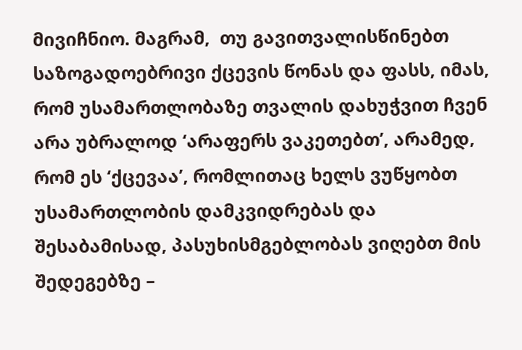მივიჩნიო. მაგრამ,  თუ გავითვალისწინებთ საზოგადოებრივი ქცევის წონას და ფასს, იმას, რომ უსამართლობაზე თვალის დახუჭვით ჩვენ არა უბრალოდ ‘არაფერს ვაკეთებთ’, არამედ, რომ ეს ‘ქცევაა’, რომლითაც ხელს ვუწყობთ უსამართლობის დამკვიდრებას და შესაბამისად, პასუხისმგებლობას ვიღებთ მის შედეგებზე –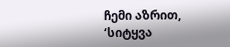ჩემი აზრით, ‘სიტყვა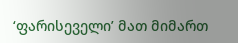‘ფარისეველი’ მათ მიმართ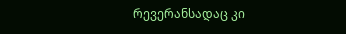რევერანსადაც კი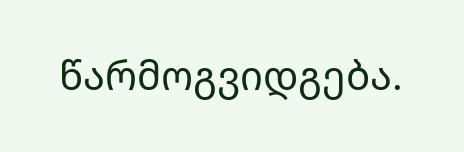წარმოგვიდგება.